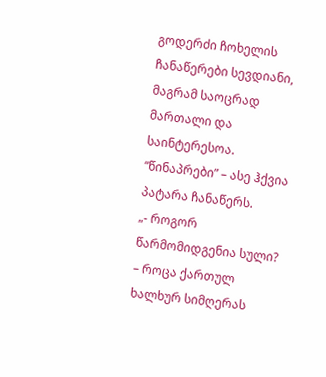გოდერძი ჩოხელის ჩანაწერები სევდიანი, მაგრამ საოცრად მართალი და საინტერესოა.
“წინაპრები” – ასე ჰქვია პატარა ჩანაწერს.
„- როგორ წარმომიდგენია სული?
– როცა ქართულ ხალხურ სიმღერას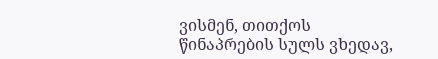ვისმენ, თითქოს წინაპრების სულს ვხედავ,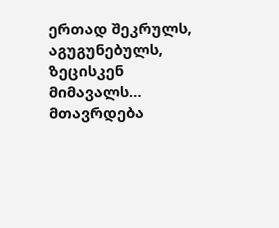ერთად შეკრულს, აგუგუნებულს, ზეცისკენ მიმავალს…
მთავრდება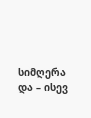სიმღერა და – ისევ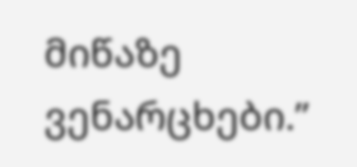მიწაზე ვენარცხები.”